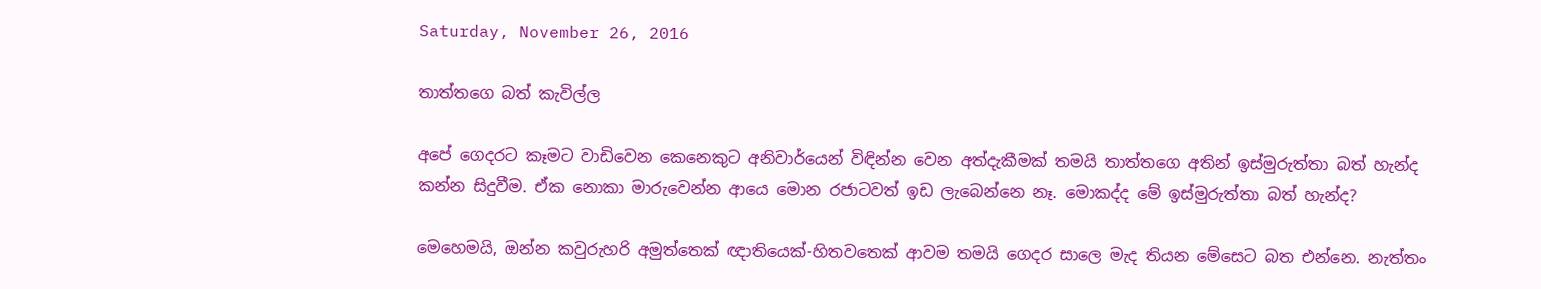Saturday, November 26, 2016

තාත්තගෙ බත් කැවිල්ල

අපේ ගෙදරට කෑමට වාඩිවෙන කෙනෙකුට අනිවාර්යෙන් විඳින්න වෙන අත්දැකීමක් තමයි තාත්ත‍ගෙ අතින් ඉස්මුරුත්තා බත් හැන්ද කන්න සිදුවීම. ඒක නොකා මාරුවෙන්න ආයෙ මොන රජාටවත් ඉඩ ලැබෙන්නෙ නෑ. මොකද්ද මේ ඉස්මුරුත්තා බත් හැන්ද?

මෙහෙමයි, ඔන්න කවුරුහරි අමුත්තෙක් ඥාතියෙක්-හිතවතෙක් ආවම තමයි ගෙදර සාලෙ මැද තියන මේසෙට බත එන්නෙ. නැත්තං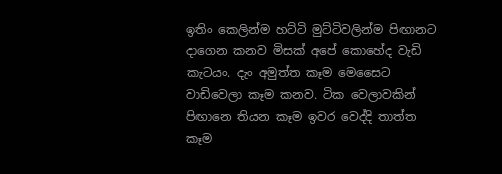ඉතිං කෙලින්ම හට්ටි මුට්ටිවලින්ම ‍පිඟානට දාගෙන කනව මිසක් අපේ කොහේද වැඩි කැටයං. දැං අමුත්ත කෑම මෙසෛට වාඩිවෙලා කෑම කනව. ටික වෙලාවකින් පිඟානෙ තියන කෑම ඉවර වෙද්දි තාත්ත කෑම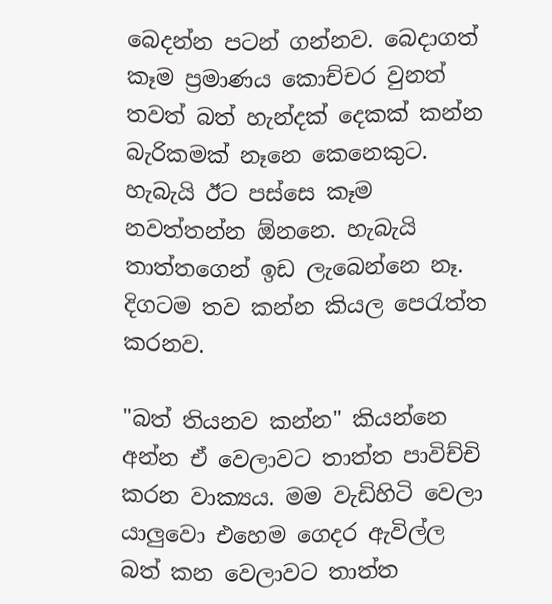බෙදන්න පටන් ගන්නව. බෙදාගත් කෑම ප්‍රමාණය කොච්චර වුනත් තවත් බත් හැන්දක් දෙකක් කන්න බැරිකමක් නෑනෙ කෙනෙකුට. හැබැයි ඊට පස්සෙ කෑම නවත්තන්න ඕනනෙ. හැබැයි තාත්තගෙන් ඉඩ ලැබෙන්නෙ නෑ. දිගටම තව කන්න කියල පෙරැත්ත කරනව.

"බත් තියනව කන්න" කියන්නෙ අන්න ඒ වෙලාවට තාත්ත පාවිච්චි කරන වාක්‍යය. මම වැඩිහිටි වෙලා යාලුවො එහෙම ගෙදර ඇවිල්ල බත් කන වෙලාවට තාත්ත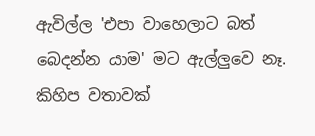ඇවිල්ල 'එපා වාහෙලාට බත් බෙදන්න යාම' මට ඇල්ලුවෙ නෑ. කිහිප වතාවක්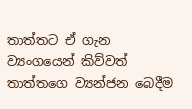තාත්තට ඒ ගැන ව්‍යංගයෙන් කිව්වත් තාත්තගෙ ව්‍යන්ජන බෙදීම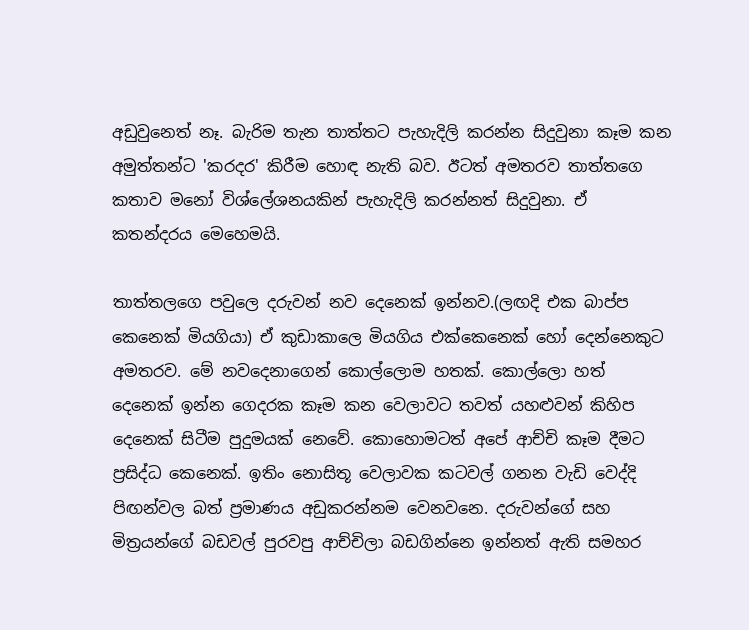අඩුවුනෙත් නෑ. බැරිම තැන තාත්තට පැහැදිලි කරන්න සිදුවුනා කෑම කන අමුත්තන්ට 'කරදර' කිරීම හොඳ නැති බව. ඊටත් අමතරව තාත්තගෙ කතාව මනෝ විශ්ලේශනයකින් පැහැදිලි කරන්නත් සිදුවුනා. ඒ කතන්දරය මෙහෙමයි.

තාත්තල‍ගෙ පවුලෙ දරුවන් නව දෙනෙක් ඉන්නව.(ලඟදි එක බාප්ප කෙනෙක් මියගියා) ඒ කුඩාකාලෙ මියගිය එක්කෙනෙක් හෝ දෙන්නෙකුට අමතරව. මේ නවදෙනාගෙන් කොල්ලොම හතක්. කොල්ලො හත් දෙනෙක් ඉන්න ගෙදරක කෑම කන වෙලාවට තවත් යහළුවන් කිහිප දෙනෙක් සිටීම පුදුමයක් නෙවේ. කොහොමටත් අපේ ආච්චි කෑම දීමට ප්‍රසිද්ධ කෙනෙක්. ඉතිං නොසිතූ වෙලාවක කටවල් ගනන වැඩි වෙද්දි පිඟන්වල බත් ප්‍රමාණය අඩුකරන්නම වෙනවනෙ. දරුවන්ගේ සහ මිත්‍රයන්ගේ බඩවල් පුරවපු ආච්චිලා බඩගින්නෙ ඉන්නත් ඇති සමහර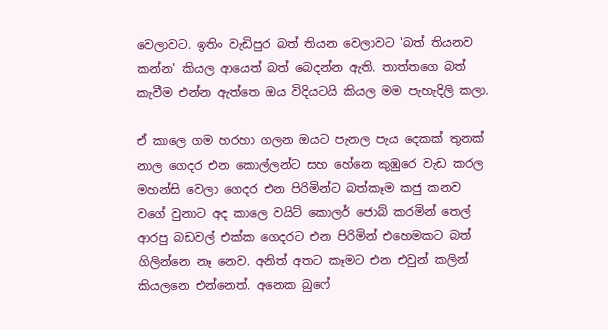වෙලාවට. ඉතිං වැඩිපුර බත් තියන වෙලාවට 'බත් තියනව කන්න' කියල ආයෙත් බත් බෙදන්න ඇති. තාත්තගෙ බත් කැවීම එන්න ඇත්තෙ ඔය විදියටයි කියල මම පැහැදිලි කලා.

ඒ කාලෙ ගම හරහා ගලන ඔයට පැනල පැය දෙකක් තුනක් නාල ගෙදර එන කොල්ලන්ට සහ හේනෙ කුඹුරෙ වැඩ කරල මහන්සි වෙලා ගෙදර එන පිරිමින්ට බත්කෑම කජු කනව වගේ වුනාට අද කාලෙ වයිට් කොලර් ජොබ් කරමින් තෙල් ආරපු බඩවල් එක්ක ගෙදරට එන පිරිමින්‍ එහෙමකට බත් ගිලින්නෙ නෑ නෙව. අනිත් අතට කෑමට එන එවුන් කලින් කියලනෙ එන්නෙත්. අනෙක බුෆේ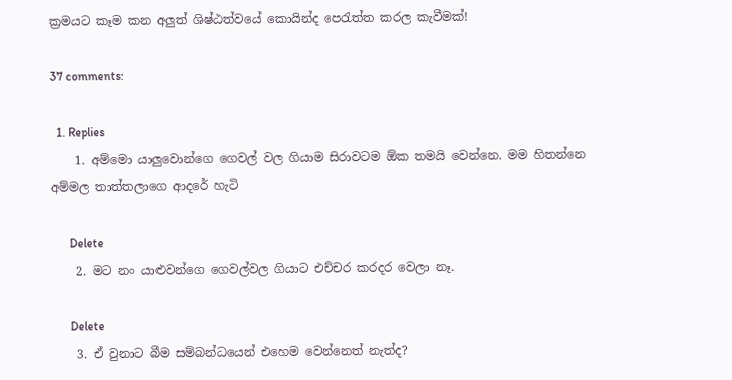ක්‍රමයට කෑම කන අලුත් ශිෂ්ඨත්වයේ කොයින්ද පෙරැත්ත කරල කැවීමක්!

37 comments:

  1. Replies
    1. අම්මො යාලුවොන්ගෙ ගෙවල් වල ගියාම සිරාවටම ඕක තමයි වෙන්නෙ. මම හිතන්නෙ අම්මල තාත්තලාගෙ ආදරේ හැටි

      Delete
    2. මට නං යාළුවන්ගෙ ගෙවල්වල ගියාට එච්චර කරදර වෙලා නෑ.

      Delete
    3. ඒ වුනාට බීම සම්බන්ධයෙන් එහෙම වෙන්නෙත් නැත්ද?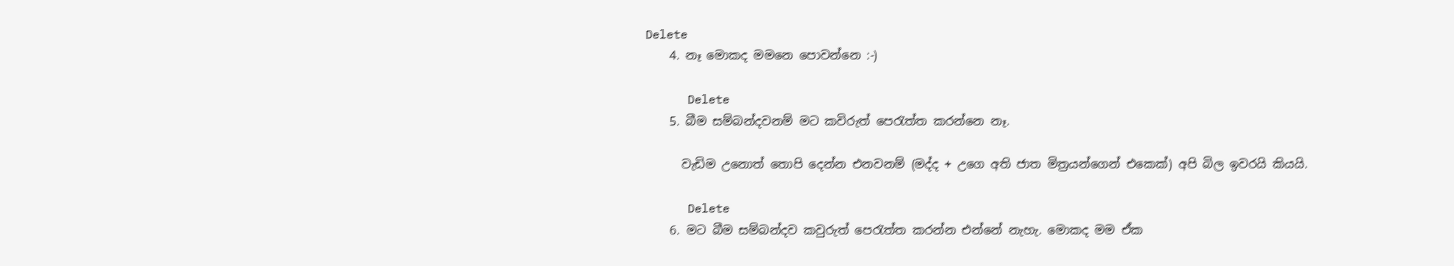Delete
    4. නෑ මොකද මමනෙ පොවන්නෙ :-)

      Delete
    5. බීම සම්බන්දවනම් මට කවිරුත් පෙරැත්ත කරන්නෙ නෑ.

      වැඩිම උනොත් තොපි දෙන්න එනවනම් (මද්ද + උගෙ අති ජාත මිත්‍රයන්ගෙන් එකෙක්) අපි බිල ඉවරයි කියයි.

      Delete
    6. මට බීම සම්බන්දව කවුරුත් පෙරැත්ත කරන්න එන්නේ නැහැ. මොකද මම ඒක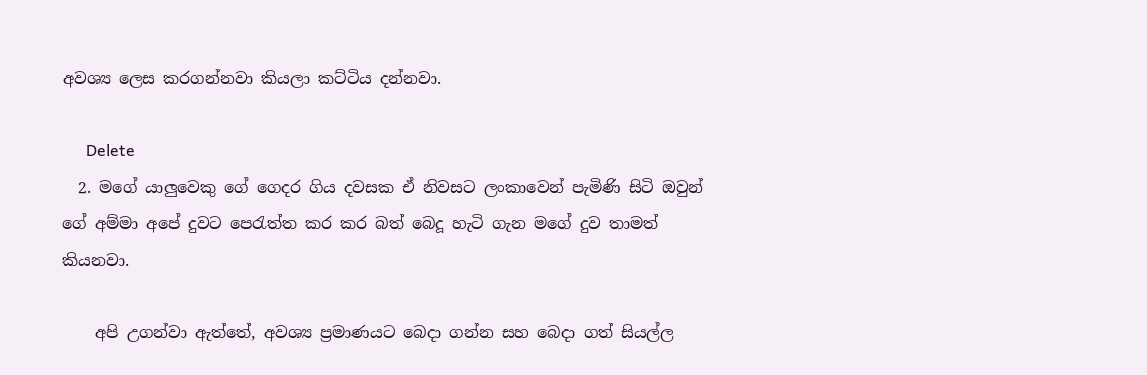අවශ්‍ය ලෙස කරගන්නවා කියලා කට්ටිය දන්නවා.

      Delete
  2. මගේ යාලුවෙකු ගේ ගෙදර ගිය දවසක ඒ නිවසට ලංකාවෙන් පැමිණි සිටි ඔවුන් ගේ අම්මා අපේ දුවට පෙරැත්ත කර කර බත් බෙදූ හැටි ගැන මගේ දුව තාමත් කියනවා.

    අපි උගන්වා ඇත්තේ, අවශ්‍ය ප්‍රමාණයට බෙදා ගන්න සහ බෙදා ගත් සියල්ල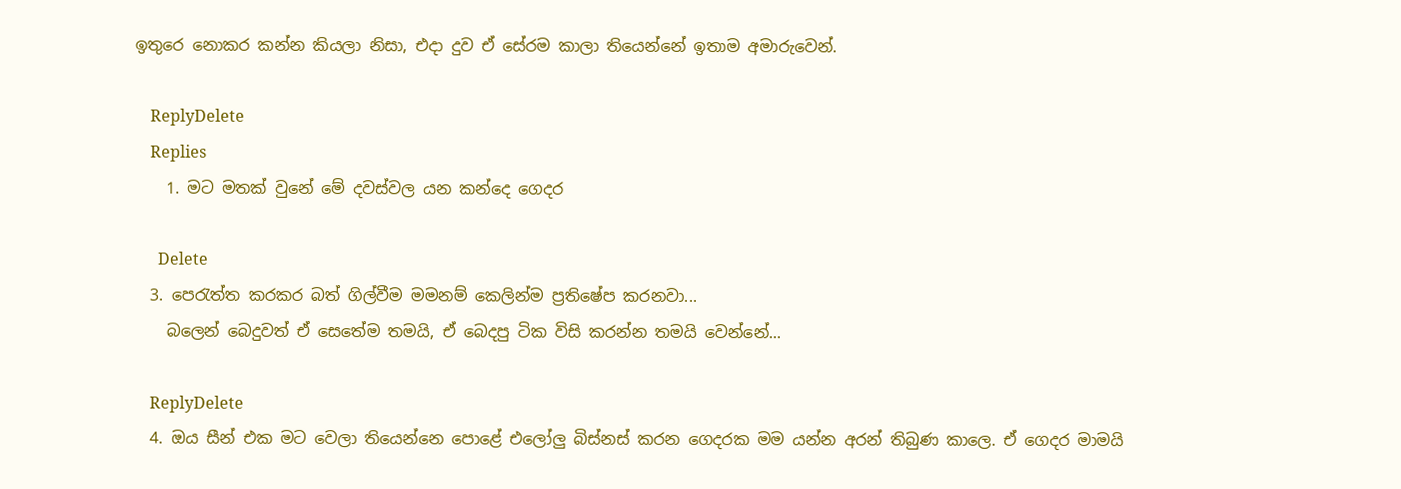ඉතුරෙ නොකර කන්න කියලා නිසා, එදා දුව ඒ සේරම කාලා තියෙන්නේ ඉතාම අමාරුවෙන්.

    ReplyDelete
    Replies
    1. මට මතක් වුනේ මේ දවස්වල යන කන්දෙ ගෙදර

      Delete
  3. පෙරැත්ත කරකර බත් ගිල්වීම මමනම් කෙලින්ම ප්‍රතිෂේප කරනවා...
    බලෙන් බෙදුවත් ඒ සෙතේම තමයි, ඒ බෙදපු ටික විසි කරන්න තමයි වෙන්නේ...

    ReplyDelete
  4. ඔය සීන් එක මට වෙලා තියෙන්නෙ පොළේ එලෝලු බිස්නස් කරන ගෙදරක මම යන්න අරන් තිබුණ කාලෙ. ඒ ගෙදර මාමයි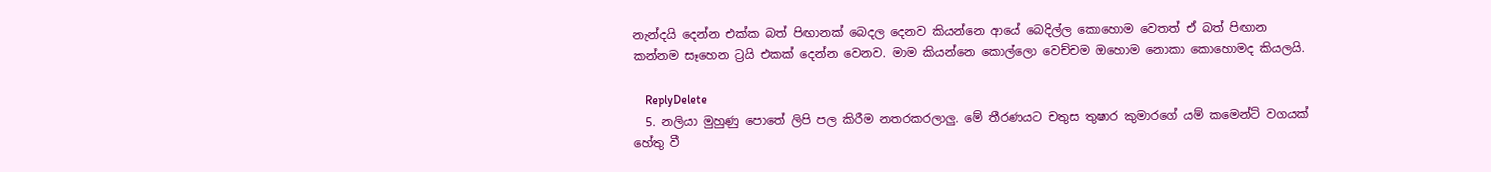නැන්දයි දෙන්න එක්ක බත් පිඟානක් බෙදල දෙනව කියන්නෙ ආයේ බෙදිල්ල කොහොම වෙතත් ඒ බත් පිඟාන කන්නම සෑහෙන ට්‍රයි එකක් දෙන්න වෙනව. මාම කියන්නෙ කොල්ලො වෙච්චම ඔහොම නොකා කොහොමද කියලයි.

    ReplyDelete
  5. නලියා මුහුණු පොතේ ලිපි පල කිරීම නතරකරලාලු. මේ තීරණයට චතුස තුෂාර කුමාරගේ යම් කමෙන්ට් වගයක් හේතු වී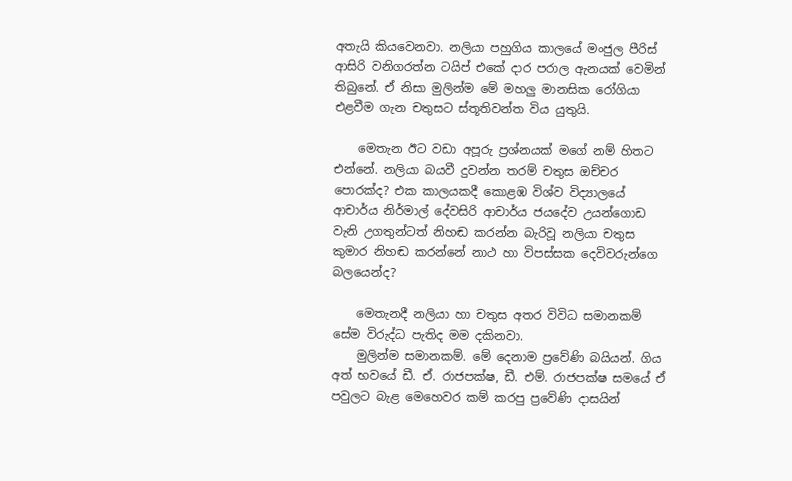අතැයි කියවෙනවා. නලියා පහුගිය කාලයේ මංජුල පීරිස් ආසිරි වනිගරත්න ටයිප් එකේ දාර පරාල ඇනයක් වෙමින් තිබුනේ. ඒ නිසා මුලින්ම මේ මහලු මානසික රෝගියා එළවීම ගැන චතුසට ස්තූතිවන්ත විය යුතුයි.

    මෙතැන ඊට වඩා අපූරු ප්‍රශ්නයක් මගේ නම් හිතට එන්නේ. නලියා බයවී දුවන්න තරම් චතුස ඔච්චර පොරක්ද? එක කාලයකදී කොළඹ විශ්ව විද්‍යාලයේ ආචාර්ය නිර්මාල් දේවසිරි ආචාර්ය ජයදේව උයන්ගොඩ වැනි උගතුන්ටත් නිහඬ කරන්න බැරිවූ නලියා චතුස කුමාර නිහඬ කරන්නේ නාථ හා විපස්සක දෙවිවරුන්ගෙ බලයෙන්ද?

    මෙතැනදී නලියා හා චතුස අතර විවිධ සමානකම් සේම විරුද්ධ පැතිද මම දකිනවා.
    මුලින්ම සමානකම්. මේ දෙනාම ප්‍රවේණි බයියන්. ගිය අත් භවයේ ඩී. ඒ. රාජපක්ෂ, ඩී. එම්. රාජපක්ෂ සමයේ ඒ පවුලට බැළ මෙහෙවර කම් කරපු ප්‍රවේණි දාසයින්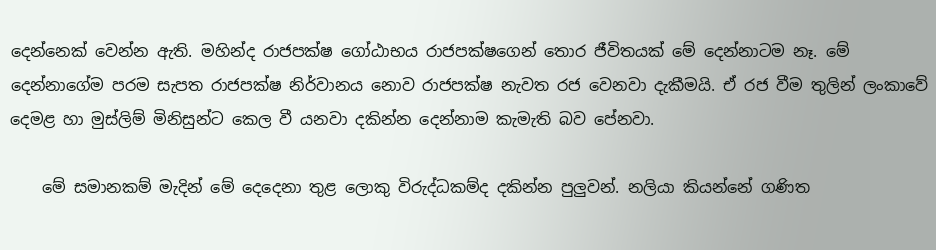දෙන්නෙක් වෙන්න ඇති. මහින්ද රාජපක්ෂ ගෝඨාභය රාජපක්ෂගෙන් තොර ජීවිතයක් මේ දෙන්නාටම නෑ. මේ දෙන්නාගේම පරම සැපත රාජපක්ෂ නිර්වානය නොව රාජපක්ෂ නැවත රජ වෙනවා දැකීමයි. ඒ රජ වීම තුලින් ලංකාවේ දෙමළ හා මුස්ලිම් මිනිසුන්ට කෙල වී යනවා දකින්න දෙන්නාම කැමැති බව පේනවා.

    මේ සමානකම් මැදින් මේ දෙදෙනා තුළ ලොකු විරුද්ධකම්ද දකින්න පුලුවන්. නලියා කියන්නේ ගණිත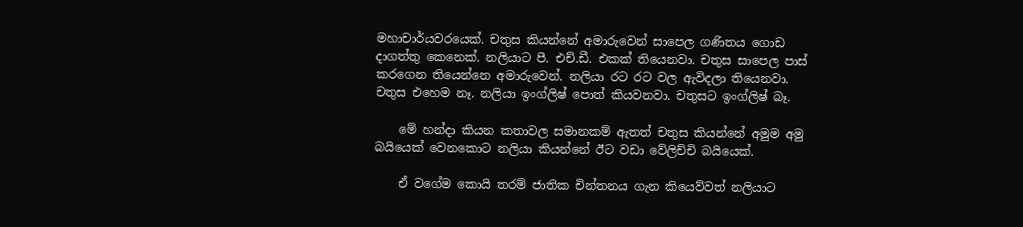මහාචාර්යවරයෙක්. චතුස කියන්නේ අමාරුවෙන් සාපෙල ගණිතය ගොඩ දාගත්තු කෙනෙක්. නලියාට පී. එච්.ඩී. එකක් තියෙනවා. චතුස සාපෙල පාස් කරගෙන තියෙන්නෙ අමාරුවෙන්. නලියා රට රට වල ඇවිදලා තියෙනවා. චතුස එහෙම නෑ. නලියා ඉංග්ලිෂ් පොත් කියවනවා. චතුසට ඉංග්ලිෂ් බෑ.

    මේ හන්දා කියන කතාවල සමානකම් ඇතත් චතුස කියන්නේ අමුම අමු බයියෙක් වෙනකොට නලියා කියන්නේ ඊට වඩා වේලිච්චි බයියෙක්.

    ඒ වගේම කොයි තරම් ජාතික චින්තනය ගැන කියෙව්වත් නලියාට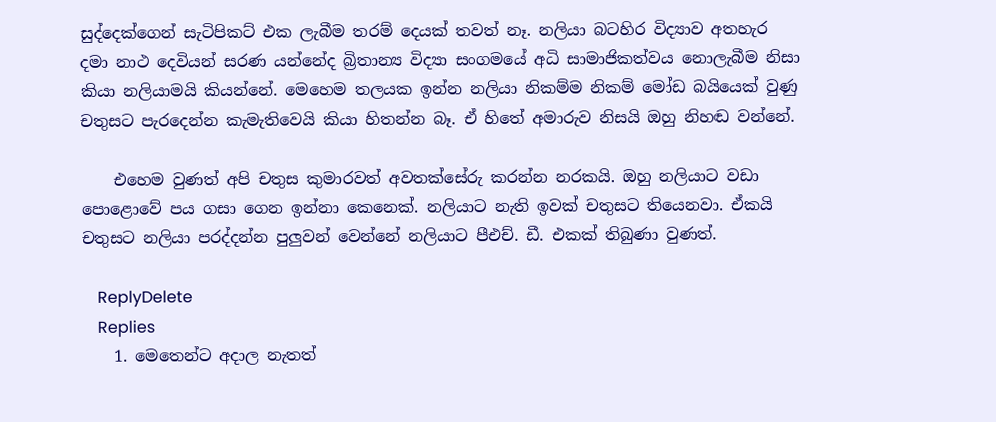සුද්දෙක්ගෙන් සැටිපිකට් එක ලැබීම තරම් දෙයක් තවත් නෑ. නලියා බටහිර විද්‍යාව අතහැර දමා නාථ දෙවියන් සරණ යන්නේද බ්‍රිතාන්‍ය විද්‍යා සංගමයේ අධි සාමාජිකත්වය නොලැබීම නිසා කියා නලියාමයි කියන්නේ. මෙහෙම තලයක ඉන්න නලියා නිකම්ම නිකම් මෝඩ බයියෙක් වුණු චතුසට පැරදෙන්න කැමැතිවෙයි කියා හිතන්න බෑ. ඒ හිතේ අමාරුව නිසයි ඔහු නිහඬ වන්නේ.

    එහෙම වුණත් අපි චතුස කුමාරවත් අවතක්සේරු කරන්න නරකයි. ඔහු නලියාට වඩා පොළොවේ පය ගසා ගෙන ඉන්නා කෙනෙක්. නලියාට නැති ඉවක් චතුසට තියෙනවා. ඒකයි චතුසට නලියා පරද්දන්න පුලුවන් වෙන්නේ නලියාට පීඑච්. ඩී. එකක් තිබුණා වුණත්.

    ReplyDelete
    Replies
    1. මෙතෙන්ට අදාල නැතත්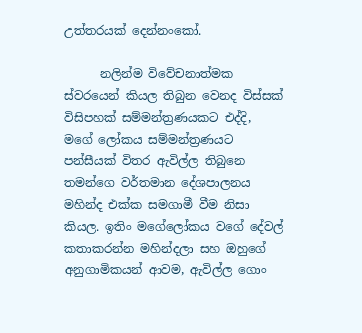උත්තරයක් දෙන්නංකෝ.

      නලින්ම විවේචනාත්මක ස්වරයෙන් කියල තිබුන වෙනද විස්සක් විසිපහක් සම්මන්ත්‍රණයකට එද්දි, මගේ ලෝකය සම්මන්ත්‍රණයට පන්සීයක් විතර ඇවිල්ල තිබුනෙ තමන්ගෙ වර්තමාන දේශපාලනය මහින්ද එක්ක සමගාමී වීම නිසා කියල. ඉතිං මගේලෝකය වගේ දේවල් කතාකරන්න මහින්දලා සහ ඔහුගේ අනුගාමිකයන් ආවම, ඇවිල්ල ගොං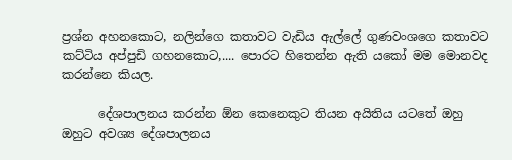ප්‍රශ්න අහනකොට, නලින්ගෙ කතාවට වැඩිය ඇල්ලේ ගුණවංශගෙ කතාවට කට්ටිය අප්පුඩි ගහනකොට,.... පොරට හිතෙන්න ඇති යකෝ මම මොනවද කරන්නෙ කියල.

      දේශපාලනය කරන්න ඕන කෙනෙකුට තියන අයිතිය යටතේ ‍ඔහු ඔහුට අවශ්‍ය දේශපාලනය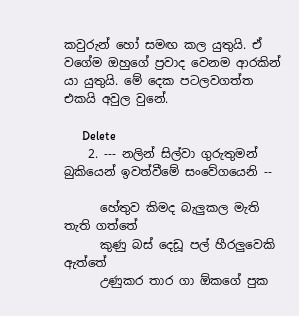කවුරුන් හෝ සමඟ කල යුතුයි. ඒ වගේම ඔහුගේ ප්‍රවාද වෙනම ආරකින් යා යුතුයි. මේ දෙක පටලවගත්ත එකයි අවුල වුනේ.

      Delete
    2. --- නලින් සිල්වා ගුරුතුමන් බුකියෙන් ඉවත්වීමේ සංවේගයෙනි --

      හේතුව කිමද බැලුකල මැති තැති ගත්තේ
      කුණු බස් දෙඩූ පල් හීරලුවෙකි ඇත්තේ
      උණුකර තාර ගා ඕකගේ පුක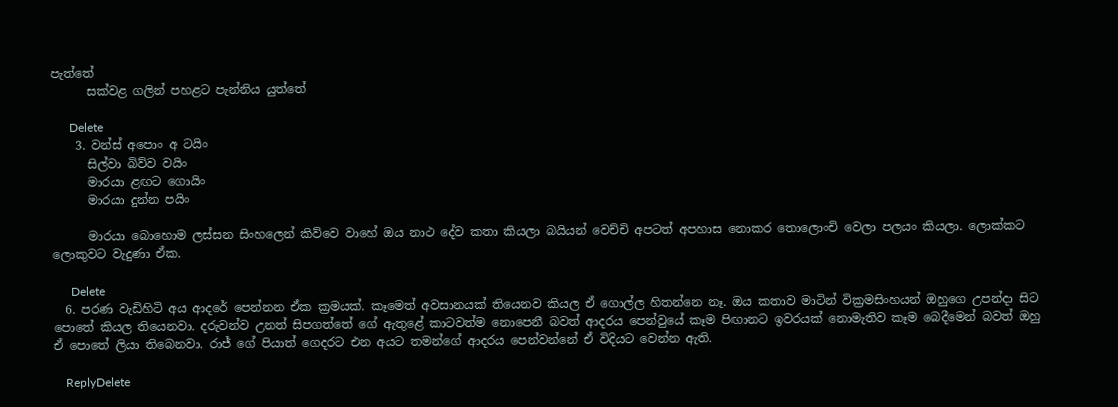පැත්තේ
      සක්වළ ගලින් පහළට පැන්නිය යුත්තේ

      Delete
    3. වන්ස් අපොං අ ටයිං
      සිල්වා බිව්ව වයිං
      මාරයා ළඟට ගොයිං
      මාරයා දුන්න පයිං

      මාරයා බොහොම ලස්සන සිංහලෙන් කිව්වෙ වාහේ ඔය නාථ දේව කතා කියලා බයියන් වෙච්චි අපටත් අපහාස නොකර තොලොංචි වෙලා පලයං කියලා. ලොක්කට ලොකුවට වැදුණා ඒක.

      Delete
  6. පරණ වැඩිහිටි අය ආදරේ පෙන්නන ඒක ක්‍රමයක්. කෑමෙත් අවසානයක් තියෙනව කියල ඒ ගොල්ල හිතන්නෙ නෑ. ඔය කතාව මාටින් වික්‍රමසිංහයන් ඔහුගෙ උපන්දා සිට පොතේ කියල තියෙනවා. දරුවන්ව උනත් සිපගත්තේ ගේ ඇතුළේ කාටවත්ම නොපෙනී බවත් ආදරය පෙන්වුයේ කෑම පිඟානට ඉවරයක් නොමැතිව කෑම බෙදීමෙන් බවත් ඔහු ඒ පොතේ ලියා තිබෙනවා. රාජ් ගේ පියාත් ගෙදරට එන අයට තමන්ගේ ආදරය පෙන්වන්නේ ඒ විදියට වෙන්න ඇති.

    ReplyDelete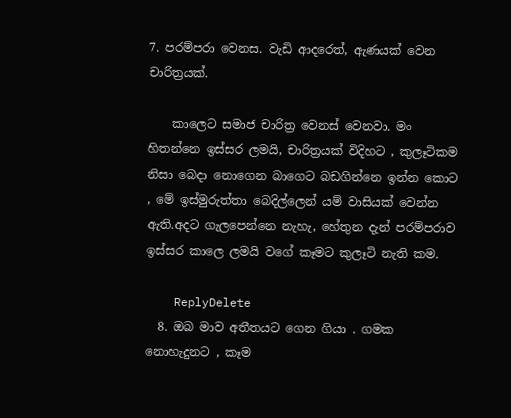7. පරම්පරා වෙනස. වැඩි ආදරෙත්, ඇණයක් වෙන චාරිත්‍රයක්.

    කාලෙට සමාජ චාරිත්‍ර වෙනස් වෙනවා. මං හිතන්නෙ ඉස්සර ලමයි, චාරිත්‍රයක් විදිහට , කුලෑටිකම නිසා බෙදා නොගෙන බාගෙට බඩගින්නෙ ඉන්න කොට , මේ ඉස්මුරුත්තා බෙදිල්ලෙන් යම් වාසියක් වෙන්න ඇති.අදට ගැලපෙන්නෙ නැහැ, හේතුන දැන් පරම්පරාව ඉස්සර කාලෙ ලමයි වගේ කෑමට කුලෑටි නැති කම.

    ReplyDelete
  8. ඔබ මාව අතීතයට ගෙන ගියා . ගමක නොහැදුනට , කෑම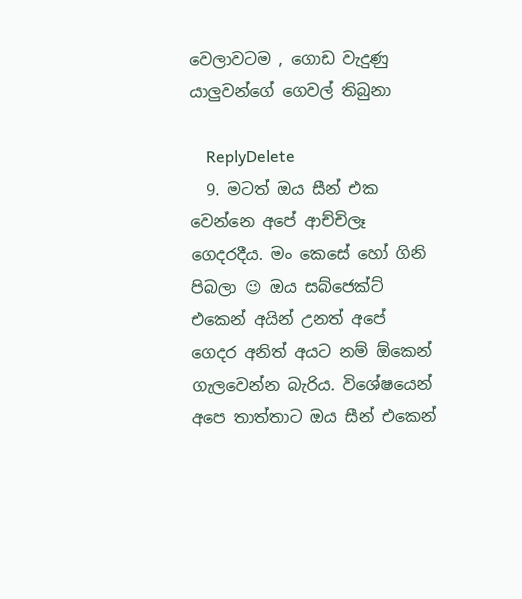වෙලාවටම , ගොඩ වැදුණු යාලුවන්ගේ ගෙවල් තිබුනා

    ReplyDelete
  9. මටත් ඔය සීන් එක වෙන්නෙ අපේ ආච්චිලෑ ගෙදරදීය. මං කෙසේ හෝ ගිනි පිබලා 😉 ඔය සබ්ජෙක්ට් එකෙන් අයින් උනත් අපේ ගෙදර අනිත් අයට නම් ඕකෙන් ගැලවෙන්න බැරිය. විශේෂයෙන් අපෙ තාත්තාට ඔය සීන් එකෙන්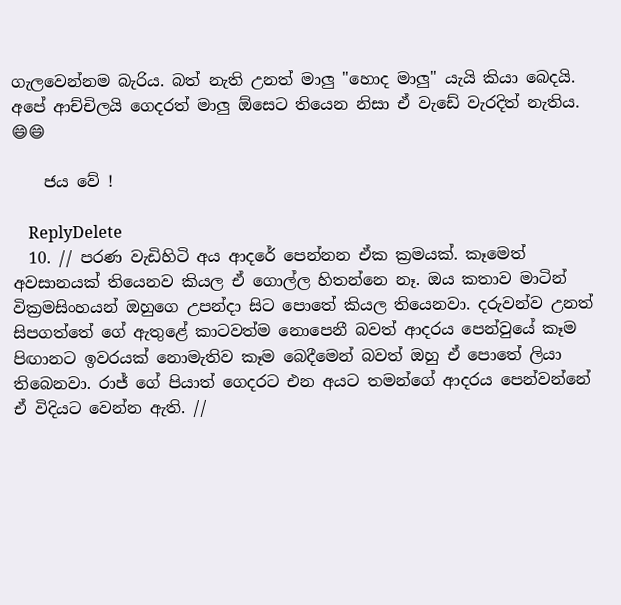ගැලවෙන්නම බැරිය. බත් නැති උනත් මාලු "හොද මාලු" යැයි කියා බෙදයි. අපේ ආච්චිලයි ගෙදරත් මාලු ඕසෙට තියෙන නිසා ඒ වැඩේ වැරදිත් නැතිය. 😄😄

    ජය වේ !

    ReplyDelete
  10. // පරණ වැඩිහිටි අය ආදරේ පෙන්නන ඒක ක්‍රමයක්. කෑමෙත් අවසානයක් තියෙනව කියල ඒ ගොල්ල හිතන්නෙ නෑ. ඔය කතාව මාටින් වික්‍රමසිංහයන් ඔහුගෙ උපන්දා සිට පොතේ කියල තියෙනවා. දරුවන්ව උනත් සිපගත්තේ ගේ ඇතුළේ කාටවත්ම නොපෙනී බවත් ආදරය පෙන්වුයේ කෑම පිඟානට ඉවරයක් නොමැතිව කෑම බෙදීමෙන් බවත් ඔහු ඒ පොතේ ලියා තිබෙනවා. රාජ් ගේ පියාත් ගෙදරට එන අයට තමන්ගේ ආදරය පෙන්වන්නේ ඒ විදියට වෙන්න ඇති. //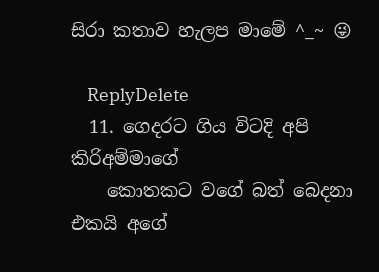සිරා කතාව හැලප මාමේ ^_~ 😜

    ReplyDelete
  11. ගෙදරට ගිය විටදි අපි කිරිඅම්මාගේ
    කොතකට වගේ බත් බෙදනා එකයි අගේ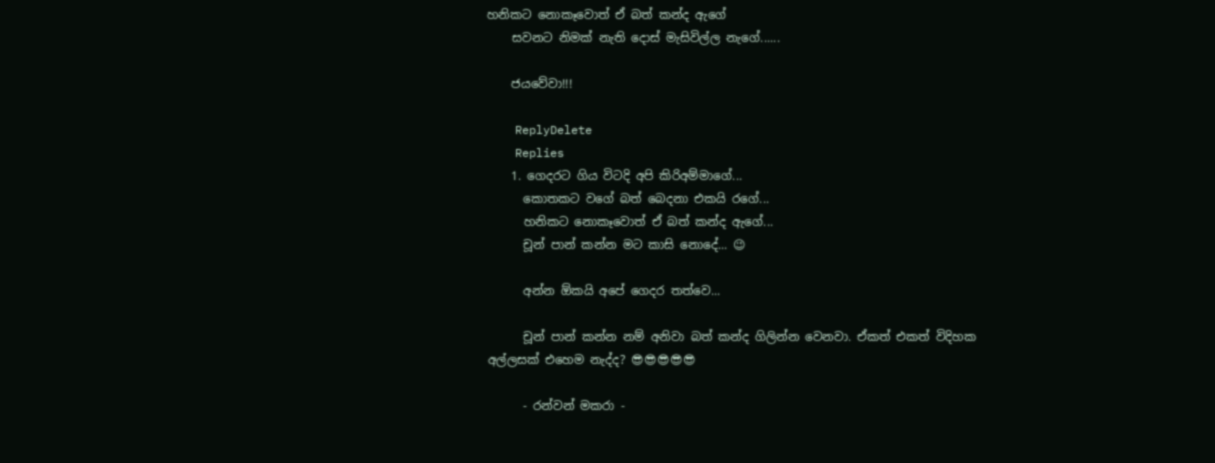හනිකට නොකෑවොත් ඒ බත් කන්ද ඇගේ
    සවනට නිමක් නැති දොස් මැසිවිල්ල නැගේ......

    ජයවේවා!!!

    ReplyDelete
    Replies
    1. ගෙදරට ගිය විටදි අපි කිරිඅම්මාගේ...
      කොතකට වගේ බත් බෙදනා එකයි රගේ...
      හනිකට නොකෑවොත් ඒ බත් කන්ද ඇගේ...
      චූන් පාන් කන්න මට කාසි නොදේ... 😉

      අන්න ඕකයි අපේ ගෙදර තත්වෙ...

      චූන් පාන් කන්න නම් අනිවා බත් කන්ද ගිලින්න වෙනවා. ඒකත් එකත් විදිහක අල්ලසක් එහෙම නැද්ද? 😎😎😎😎😎

      - රන්වන් මකරා -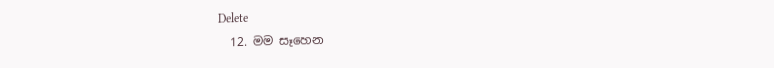Delete
  12. මම සෑහෙන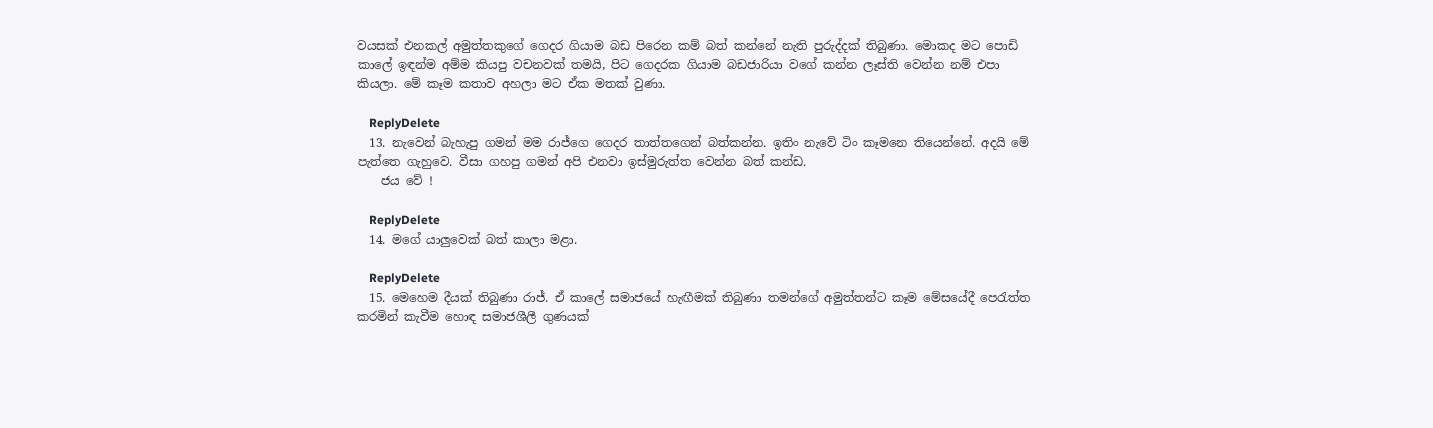වයසක් එනකල් අමුත්තකුගේ ගෙදර ගියාම බඩ පිරෙන කම් බත් කන්නේ නැති පුරුද්දක් තිබුණා. මොකද මට පොඩි කාලේ ඉඳන්ම අම්ම කියපු වචනවක් තමයි, පිට ගෙදරක ගියාම බඩජාරියා වගේ කන්න ලෑස්ති වෙන්න නම් එපා කියලා. මේ කෑම කතාව අහලා මට ඒක මතක් වුණා.

    ReplyDelete
  13. නැවෙන් බැහැපු ගමන් මම රාජ්ගෙ ගෙදර තාත්තගෙන් බත්කන්න. ඉතිං නැවේ ටිං කෑමනෙ තියෙන්නේ. අදයි මේ පැත්තෙ ගැහුවෙ. වීසා ගහපු ගමන් අපි එනවා ඉස්මුරුත්ත වෙන්න බත් කන්ඩ.
    ජය වේ !

    ReplyDelete
  14. මගේ යාලුවෙක් බත් කාලා මළා.

    ReplyDelete
  15. මෙහෙම දීයක් තිබුණා රාජ්. ඒ කාලේ සමාජයේ හැඟීමක් තිබුණා තමන්ගේ අමුත්තන්ට කෑම මේසයේදී පෙරැත්ත කරමින් කැවීම හොඳ සමාජශීලී ගුණයක්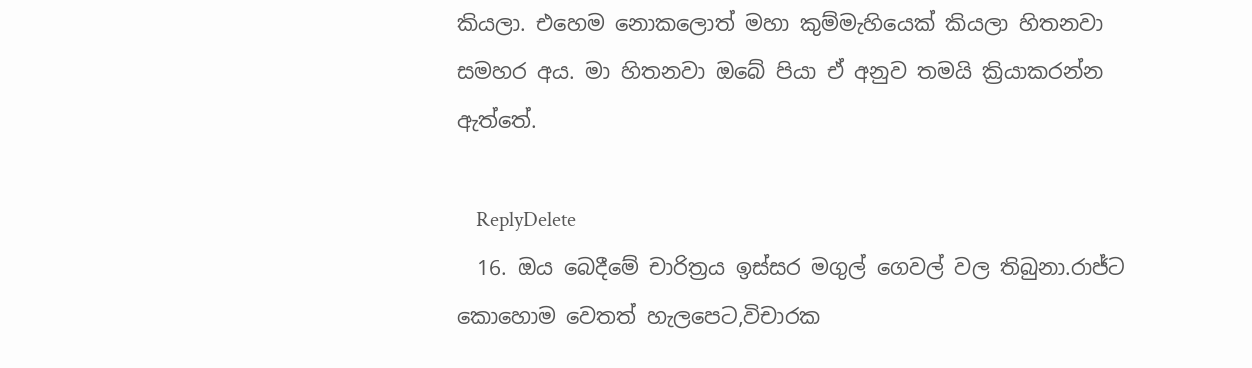කියලා. එහෙම නොකලොත් මහා කුම්මැහියෙක් කියලා හිතනවා සමහර අය. මා හිතනවා ඔබේ පියා ඒ අනුව තමයි ක්‍රියාකරන්න ඇත්තේ.

    ReplyDelete
  16. ඔය බෙදීමේ චාරිත්‍රය ඉස්සර මගුල් ගෙවල් වල තිබුනා.රාජ්ට කොහොම වෙතත් හැලපෙට,විචාරක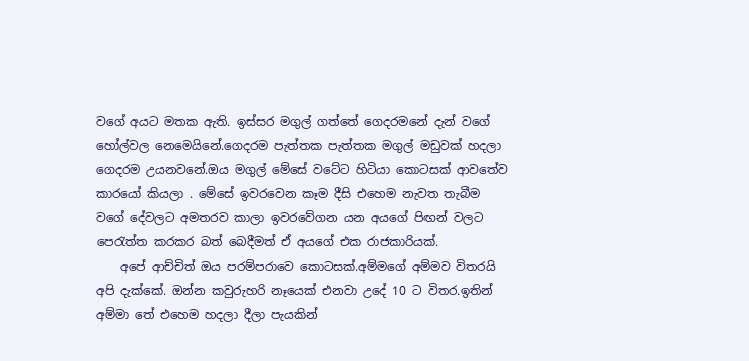වගේ අයට මතක ඇති. ඉස්සර මගුල් ගත්තේ ගෙදරමනේ දැන් වගේ හෝල්වල නෙමෙයිනේ.ගෙදරම පැත්තක පැත්තක මගුල් මඩුවක් හදලා ගෙදරම උයනවනේ.ඔය මගුල් මේසේ වටේට හිටියා කොටසක් ආවතේව කාරයෝ කියලා . මේසේ ඉවරවෙන කෑම දීසි එහෙම නැවත තැබීම වගේ දේවලට අමතරව කාලා ඉවරවේගන යන අයගේ පිඟන් වලට පෙ‍රැත්ත කරකර බත් බෙදීමත් ඒ අයගේ එක රාජකාරියක්.
    අපේ ආච්චිත් ඔය පරම්පරාවෙ කොටසක්.අම්මගේ අම්මව විතරයි අපි දැක්කේ. ඔන්න කවුරුහරි නෑයෙක් එනවා උදේ 10 ට විතර.ඉතින් අම්මා තේ එහෙම හදලා දීලා පැයකින්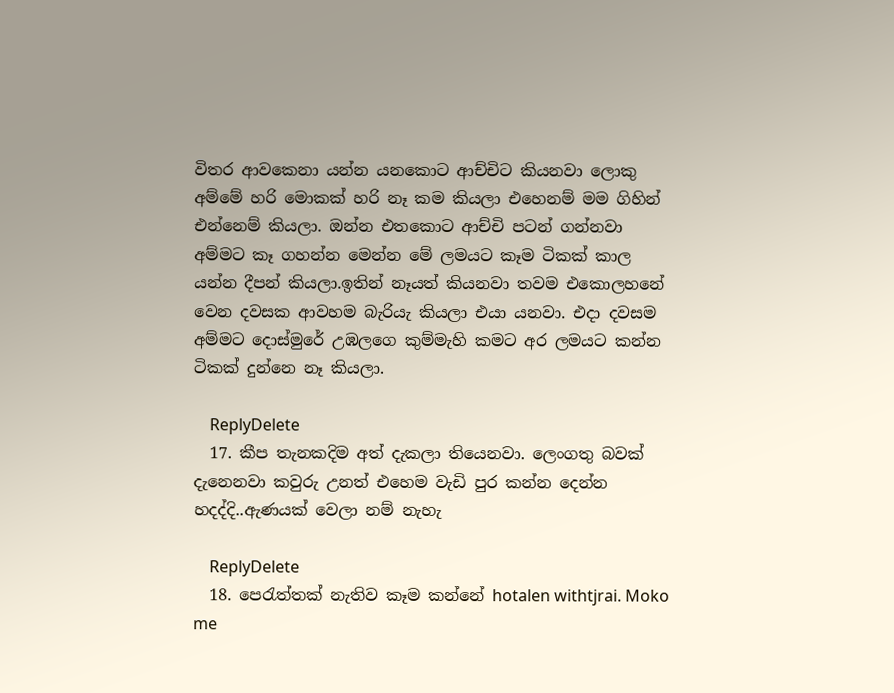විතර ආවකෙනා යන්න යනකොට ආච්චිට කියනවා ලොකු අම්මේ හරි මොකක් හරි නෑ කම කියලා එහෙනම් මම ගිහින් එන්නෙම් කියලා. ඔන්න එතකොට ආච්චි පටන් ගන්නවා අම්මට කෑ ගහන්න මෙන්න මේ ලමයට කෑම ටිකක් කාල යන්න දීපන් කියලා.ඉතින් නෑයත් කියනවා තවම එකොලහනේ වෙන දවසක ආවහම බැරියැ කියලා එයා යනවා. එදා දවසම අම්මට දොස්මුරේ උඹලගෙ කුම්මැහි කමට අර ලමයට කන්න ටිකක් දුන්නෙ නෑ කියලා.

    ReplyDelete
  17. කීප තැනකදිම අත් දැකලා තියෙනවා. ලෙංගතු බවක් දැනෙනවා කවුරු උනත් එහෙම වැඩි පුර කන්න දෙන්න හදද්දි..ඇණයක් වෙලා නම් නැහැ

    ReplyDelete
  18. පෙරැත්තක් නැතිව කෑම කන්නේ hotalen withtjrai. Moko me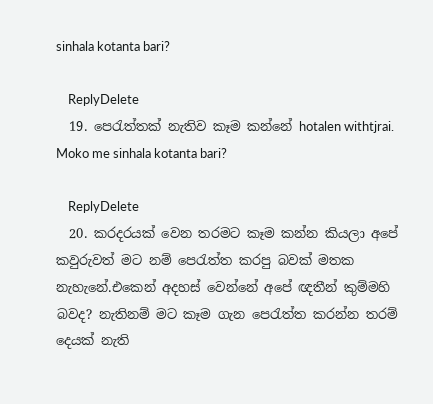sinhala kotanta bari?

    ReplyDelete
  19. පෙරැත්තක් නැතිව කෑම කන්නේ hotalen withtjrai. Moko me sinhala kotanta bari?

    ReplyDelete
  20. කරදරයක් වෙන තරමට කෑම කන්න කියලා අපේ කවුරුවත් මට නම් පෙරැත්ත කරපු බවක් මතක නැහැනේ.එකෙන් අදහස් වෙන්නේ අපේ ඥතීන් කුම්මහි බවද? නැතිනම් මට කෑම ගැන පෙරැත්ත කරන්න තරම් දෙයක් නැති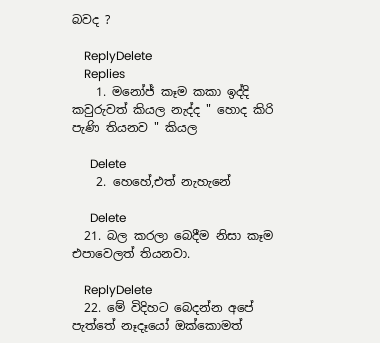බවද ?

    ReplyDelete
    Replies
    1. මනෝජ් කෑම කකා ඉද්දි කවුරුවත් කියල නැද්ද " හොද කිරි පැණි තියනව " කියල

      Delete
    2. හෙහේ,එත් නැහැනේ

      Delete
  21. බල කරලා බෙදීම නිසා කෑම එපාවෙලත් තියනවා.

    ReplyDelete
  22. මේ විදිහට බෙදන්න අපේ පැත්තේ නෑදෑයෝ ඔක්කොමත්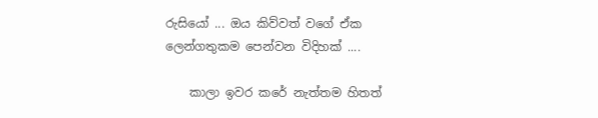රුසියෝ ... ඔය කිව්වත් වගේ ඒක ලෙන්ගතුකම පෙන්වන විදිහක් ....

    කාලා ඉවර කරේ නැත්තම හිතත්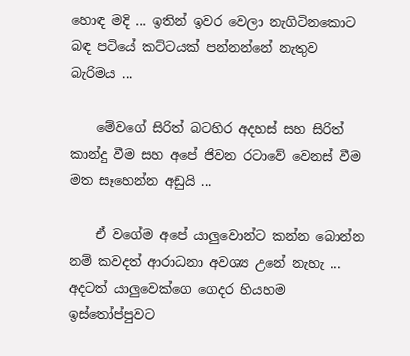හොඳ මදි ... ඉතින් ඉවර වෙලා නැගිටිනකොට බඳ පටියේ කට්ටයක් පන්නන්නේ නැතුව බැරිමය ...

    මේවගේ සිරිත් බටහිර අදහස් සහ සිරිත් කාන්දු වීම සහ අපේ ජිවන රටාවේ වෙනස් වීම මත සෑහෙන්න අඩුයි ...

    ඒ වගේම අපේ යාලුවොන්ට කන්න බොන්න නම් කවදත් ආරාධනා අවශ්‍ය උනේ නැහැ ... අදටත් යාලුවෙක්ගෙ ගෙදර හියහම ඉස්තෝප්පුවට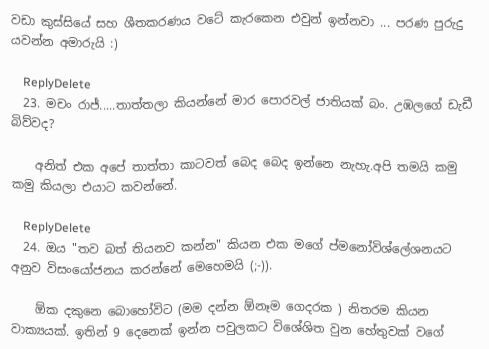වඩා කුස්සියේ සහ ශීතකරණය වටේ කැරකෙන එවුන් ඉන්නවා ... පරණ පුරුදු යවන්න අමාරුයි :)

    ReplyDelete
  23. මචං රාජ්.....තාත්තලා කියන්නේ මාර පොරවල් ජාතියක් බං. උඹලගේ ඩැඩී බිව්වද?

    අනිත් එක අපේ තාත්තා කාටවත් බෙද බෙද ඉන්නෙ නැහැ.අපි තමයි කමු කමු කියලා එයාට කවන්නේ.

    ReplyDelete
  24. ඔය "තව බත් තියනව කන්න" කියන එක මගේ ප්මනෝවිශ්ලේශනයට අනුව විසංයෝජනය කරන්නේ මෙහෙමයි (;-)).

    ඕක දකුනෙ බොහෝවිට (මම දන්න ඕනෑම ගෙදරක ) නිතරම කියන වාක්‍යයක්. ඉතින් 9 දෙනෙක් ඉන්න පවුලකට විශේශිත වුන හේතුවක් වගේ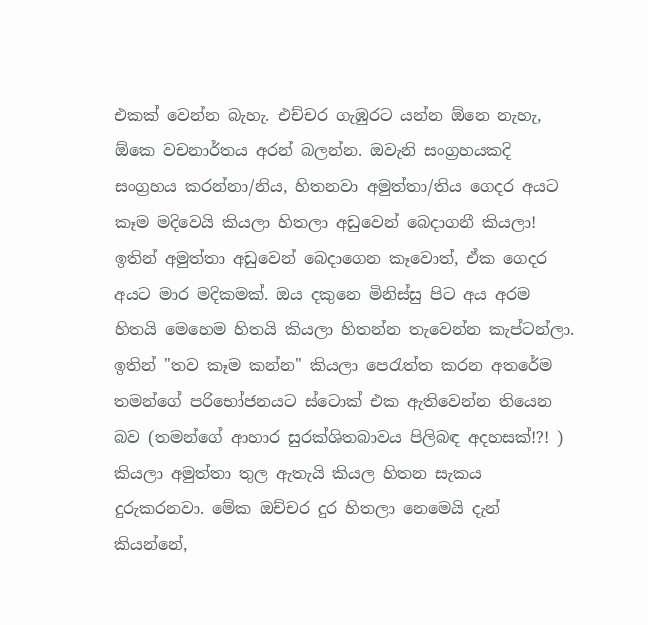එකක් වෙන්න බැහැ. එච්චර ගැඹුරට යන්න ඕනෙ නැහැ, ඕකෙ වචනාර්තය අරන් බලන්න. ඔවැනි සංග්‍රහයකදි සංග්‍රහය කරන්නා/නිය, හිතනවා අමුත්තා/තිය ගෙදර අයට කෑම මදිවෙයි කියලා හිතලා අඩුවෙන් බෙදාගනී කියලා! ඉතින් අමුත්තා අඩුවෙන් බෙදාගෙන කෑවොත්, ඒක ගෙදර අයට මාර මදිකමක්. ඔය දකුනෙ මිනිස්සු පිට අය අරම හිතයි මෙහෙම හිතයි කියලා හිතන්න තැවෙන්න කැප්ටන්ලා. ඉතින් "තව කෑම කන්න" කියලා පෙරැත්ත කරන අතරේම තමන්ගේ පරිභෝජනයට ස්ටොක් එක ඇතිවෙන්න තියෙන බව (තමන්ගේ ආහාර සුරක්ශිතබාවය පිලිබඳ අදහසක්!?! ) කියලා අමුත්තා තුල ඇතැයි කියල හිතන සැකය දුරුකරනවා. මේක ඔච්චර දුර හිතලා නෙමෙයි දැන් කියන්නේ,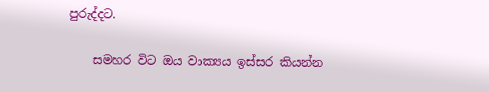පුරුද්දට.

    සමහර විට ඔය වාක්‍යය ඉස්සර කියන්න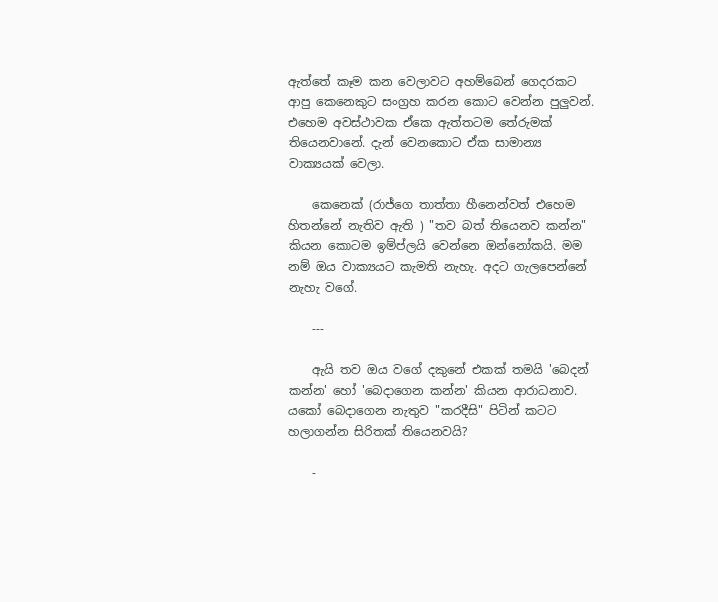ඇත්තේ කෑම කන වෙලාවට අහම්බෙන් ගෙදරකට ආපු කෙනෙකුට සංග්‍රහ කරන කොට වෙන්න පුලුවන්. එහෙම අවස්ථාවක ඒකෙ ඇත්තටම තේරුමක් තියෙනවානේ. දැන් වෙනකොට ඒක සාමාන්‍ය වාක්‍යයක් වෙලා.

    කෙනෙක් (රාජ්ගෙ තාත්තා හීනෙන්වත් එහෙම හිතන්නේ නැතිව ඇති ) "තව බත් තියෙනව කන්න" කියන කොටම ඉම්ප්ලයි වෙන්නෙ ඔන්නෝකයි. මම නම් ඔය වාක්‍යයට කැමති නැහැ. අදට ගැලපෙන්නේ නැහැ වගේ.

    ---

    ඇයි තව ඔය වගේ දකුනේ එකක් තමයි 'බෙදන් කන්න' හෝ 'බෙදාගෙන කන්න' කියන ආරාධනාව. යකෝ බෙදාගෙන නැතුව "කරදීසි" පිටින් කටට හලාගන්න සිරිතක් තියෙනවයි?

    -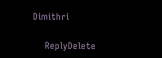Dimithri

    ReplyDelete